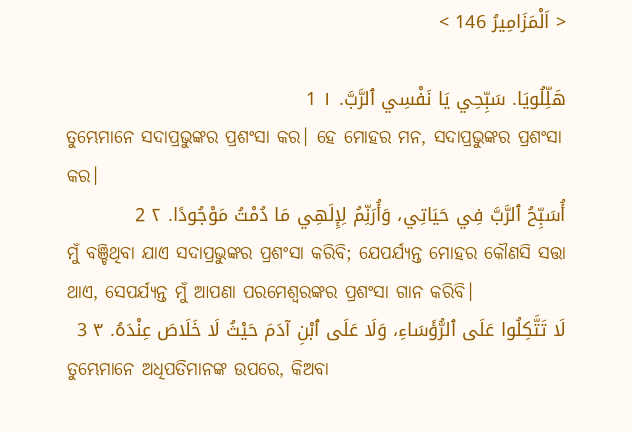< اَلْمَزَامِيرُ 146 >

هَلِّلُويَا. سَبِّحِي يَا نَفْسِي ٱلرَّبَّ. ١ 1
ତୁମ୍ଭେମାନେ ସଦାପ୍ରଭୁଙ୍କର ପ୍ରଶଂସା କର। ହେ ମୋହର ମନ, ସଦାପ୍ରଭୁଙ୍କର ପ୍ରଶଂସା କର।
أُسَبِّحُ ٱلرَّبَّ فِي حَيَاتِي، وَأُرَنِّمُ لِإِلَهِي مَا دُمْتُ مَوْجُودًا. ٢ 2
ମୁଁ ବଞ୍ଚିଥିବା ଯାଏ ସଦାପ୍ରଭୁଙ୍କର ପ୍ରଶଂସା କରିବି; ଯେପର୍ଯ୍ୟନ୍ତ ମୋହର କୌଣସି ସତ୍ତା ଥାଏ, ସେପର୍ଯ୍ୟନ୍ତ ମୁଁ ଆପଣା ପରମେଶ୍ୱରଙ୍କର ପ୍ରଶଂସା ଗାନ କରିବି।
لَا تَتَّكِلُوا عَلَى ٱلرُّؤَسَاءِ، وَلَا عَلَى ٱبْنِ آدَمَ حَيْثُ لَا خَلَاصَ عِنْدَهُ. ٣ 3
ତୁମ୍ଭେମାନେ ଅଧିପତିମାନଙ୍କ ଉପରେ, କିଅବା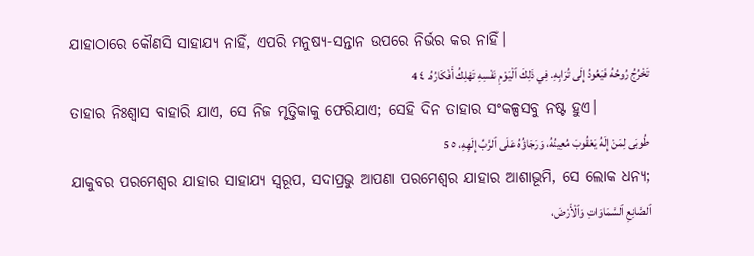ଯାହାଠାରେ କୌଣସି ସାହାଯ୍ୟ ନାହିଁ, ଏପରି ମନୁଷ୍ୟ-ସନ୍ତାନ ଉପରେ ନିର୍ଭର କର ନାହିଁ।
تَخْرُجُ رُوحُهُ فَيَعُودُ إِلَى تُرَابِهِ. فِي ذَلِكَ ٱلْيَوْمِ نَفْسِهِ تَهْلِكُ أَفْكَارُهُ. ٤ 4
ତାହାର ନିଃଶ୍ୱାସ ବାହାରି ଯାଏ, ସେ ନିଜ ମୃତ୍ତିକାକୁ ଫେରିଯାଏ; ସେହି ଦିନ ତାହାର ସଂକଳ୍ପସବୁ ନଷ୍ଟ ହୁଏ।
طُوبَى لِمَنْ إِلَهُ يَعْقُوبَ مُعِينُهُ، وَرَجَاؤُهُ عَلَى ٱلرَّبِّ إِلَهِهِ، ٥ 5
ଯାକୁବର ପରମେଶ୍ୱର ଯାହାର ସାହାଯ୍ୟ ସ୍ୱରୂପ, ସଦାପ୍ରଭୁ ଆପଣା ପରମେଶ୍ୱର ଯାହାର ଆଶାଭୂମି, ସେ ଲୋକ ଧନ୍ୟ;
ٱلصَّانِعِ ٱلسَّمَاوَاتِ وَٱلْأَرْضَ،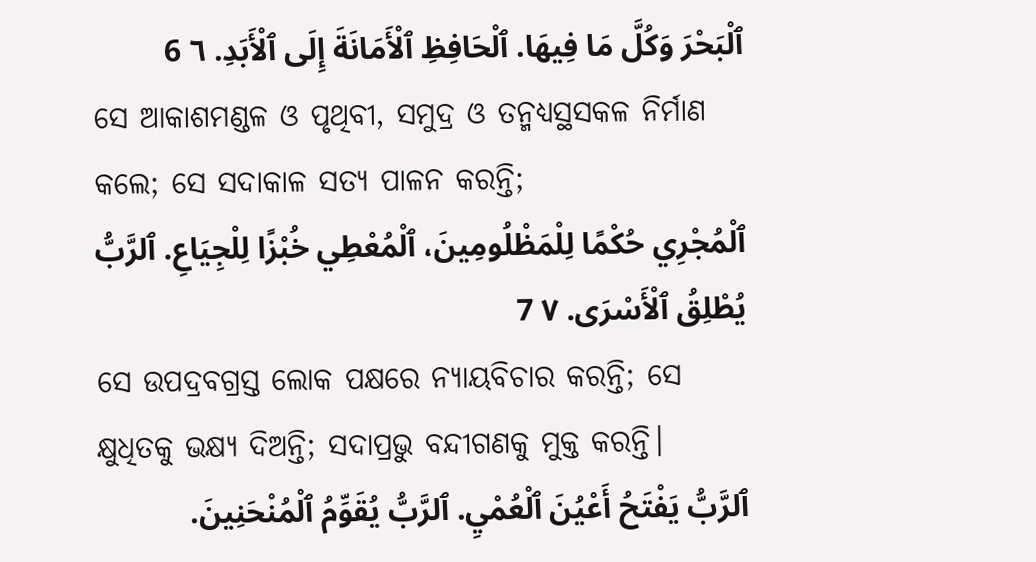ٱلْبَحْرَ وَكُلَّ مَا فِيهَا. ٱلْحَافِظِ ٱلْأَمَانَةَ إِلَى ٱلْأَبَدِ. ٦ 6
ସେ ଆକାଶମଣ୍ଡଳ ଓ ପୃଥିବୀ, ସମୁଦ୍ର ଓ ତନ୍ମଧ୍ୟସ୍ଥସକଳ ନିର୍ମାଣ କଲେ; ସେ ସଦାକାଳ ସତ୍ୟ ପାଳନ କରନ୍ତି;
ٱلْمُجْرِي حُكْمًا لِلْمَظْلُومِينَ، ٱلْمُعْطِي خُبْزًا لِلْجِيَاعِ. ٱلرَّبُّ يُطْلِقُ ٱلْأَسْرَى. ٧ 7
ସେ ଉପଦ୍ରବଗ୍ରସ୍ତ ଲୋକ ପକ୍ଷରେ ନ୍ୟାୟବିଚାର କରନ୍ତି; ସେ କ୍ଷୁଧିତକୁ ଭକ୍ଷ୍ୟ ଦିଅନ୍ତି; ସଦାପ୍ରଭୁ ବନ୍ଦୀଗଣକୁ ମୁକ୍ତ କରନ୍ତି।
ٱلرَّبُّ يَفْتَحُ أَعْيُنَ ٱلْعُمْيِ. ٱلرَّبُّ يُقَوِّمُ ٱلْمُنْحَنِينَ.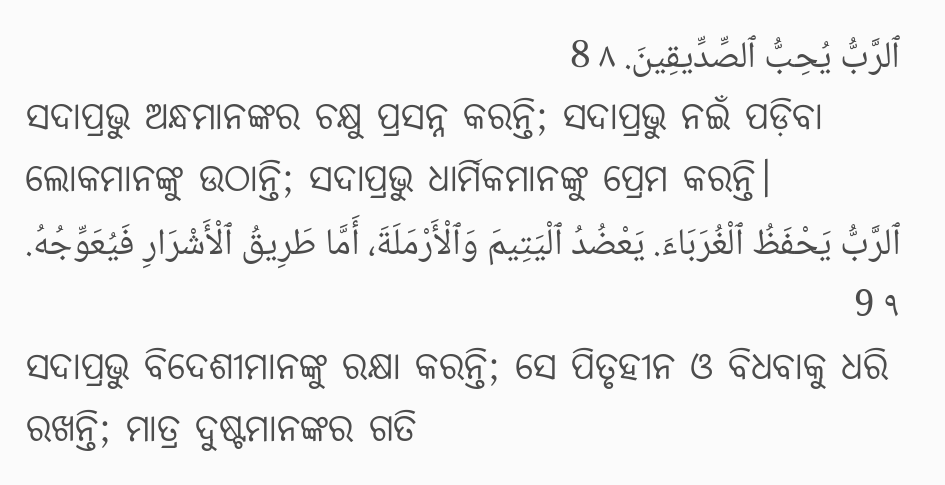ٱلرَّبُّ يُحِبُّ ٱلصِّدِّيقِينَ. ٨ 8
ସଦାପ୍ରଭୁ ଅନ୍ଧମାନଙ୍କର ଚକ୍ଷୁ ପ୍ରସନ୍ନ କରନ୍ତି; ସଦାପ୍ରଭୁ ନଇଁ ପଡ଼ିବା ଲୋକମାନଙ୍କୁ ଉଠାନ୍ତି; ସଦାପ୍ରଭୁ ଧାର୍ମିକମାନଙ୍କୁ ପ୍ରେମ କରନ୍ତି।
ٱلرَّبُّ يَحْفَظُ ٱلْغُرَبَاءَ. يَعْضُدُ ٱلْيَتِيمَ وَٱلْأَرْمَلَةَ، أَمَّا طَرِيقُ ٱلْأَشْرَارِ فَيُعَوِّجُهُ. ٩ 9
ସଦାପ୍ରଭୁ ବିଦେଶୀମାନଙ୍କୁ ରକ୍ଷା କରନ୍ତି; ସେ ପିତୃହୀନ ଓ ବିଧବାକୁ ଧରି ରଖନ୍ତି; ମାତ୍ର ଦୁଷ୍ଟମାନଙ୍କର ଗତି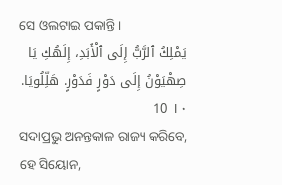ସେ ଓଲଟାଇ ପକାନ୍ତି।
يَمْلِكُ ٱلرَّبُّ إِلَى ٱلْأَبَدِ، إِلَهُكِ يَا صِهْيَوْنُ إِلَى دَوْرٍ فَدَوْرٍ. هَلِّلُويَا. ١٠ 10
ସଦାପ୍ରଭୁ ଅନନ୍ତକାଳ ରାଜ୍ୟ କରିବେ, ହେ ସିୟୋନ,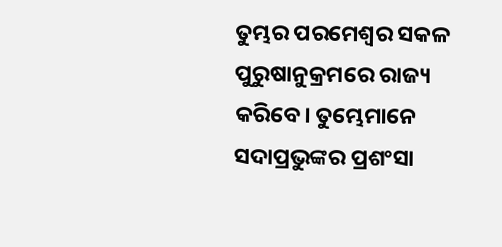ତୁମ୍ଭର ପରମେଶ୍ୱର ସକଳ ପୁରୁଷାନୁକ୍ରମରେ ରାଜ୍ୟ କରିବେ। ତୁମ୍ଭେମାନେ ସଦାପ୍ରଭୁଙ୍କର ପ୍ରଶଂସା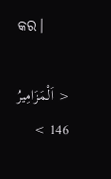କର।

< اَلْمَزَامِيرُ 146 >